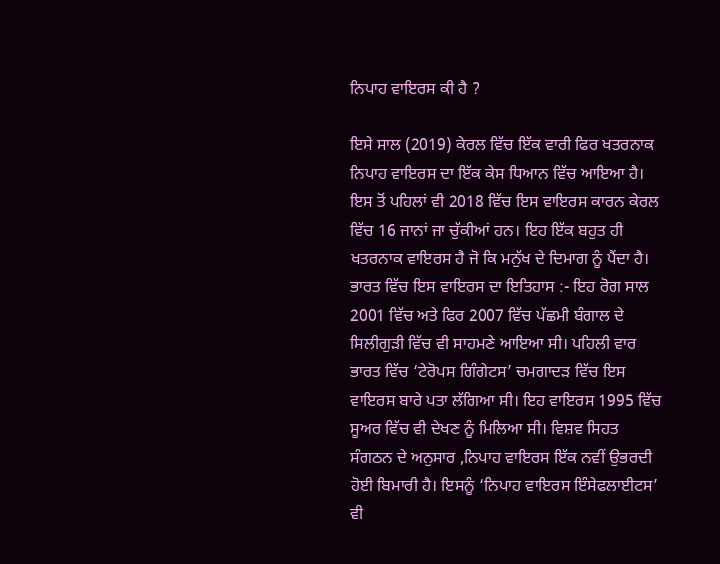ਨਿਪਾਹ ਵਾਇਰਸ ਕੀ ਹੈ ?

ਇਸੇ ਸਾਲ (2019) ਕੇਰਲ ਵਿੱਚ ਇੱਕ ਵਾਰੀ ਫਿਰ ਖਤਰਨਾਕ ਨਿਪਾਹ ਵਾਇਰਸ ਦਾ ਇੱਕ ਕੇਸ ਧਿਆਨ ਵਿੱਚ ਆਇਆ ਹੈ। ਇਸ ਤੋਂ ਪਹਿਲਾਂ ਵੀ 2018 ਵਿੱਚ ਇਸ ਵਾਇਰਸ ਕਾਰਨ ਕੇਰਲ ਵਿੱਚ 16 ਜਾਨਾਂ ਜਾ ਚੁੱਕੀਆਂ ਹਨ। ਇਹ ਇੱਕ ਬਹੁਤ ਹੀ ਖਤਰਨਾਕ ਵਾਇਰਸ ਹੈ ਜੋ ਕਿ ਮਨੁੱਖ ਦੇ ਦਿਮਾਗ ਨੂੰ ਪੈਂਦਾ ਹੈ।
ਭਾਰਤ ਵਿੱਚ ਇਸ ਵਾਇਰਸ ਦਾ ਇਤਿਹਾਸ :- ਇਹ ਰੋਗ ਸਾਲ 2001 ਵਿੱਚ ਅਤੇ ਫਿਰ 2007 ਵਿੱਚ ਪੱਛਮੀ ਬੰਗਾਲ ਦੇ ਸਿਲੀਗੁੜੀ ਵਿੱਚ ਵੀ ਸਾਹਮਣੇ ਆਇਆ ਸੀ। ਪਹਿਲੀ ਵਾਰ ਭਾਰਤ ਵਿੱਚ ‘ਟੇਰੋਪਸ ਗਿੰਗੇਟਸ’ ਚਮਗਾਦੜ ਵਿੱਚ ਇਸ ਵਾਇਰਸ ਬਾਰੇ ਪਤਾ ਲੱਗਿਆ ਸੀ। ਇਹ ਵਾਇਰਸ 1995 ਵਿੱਚ ਸੂਅਰ ਵਿੱਚ ਵੀ ਦੇਖਣ ਨੂੰ ਮਿਲਿਆ ਸੀ। ਵਿਸ਼ਵ ਸਿਹਤ ਸੰਗਠਨ ਦੇ ਅਨੁਸਾਰ ,ਨਿਪਾਹ ਵਾਇਰਸ ਇੱਕ ਨਵੀਂ ਉਭਰਦੀ ਹੋਈ ਬਿਮਾਰੀ ਹੈ। ਇਸਨੂੰ ‘ਨਿਪਾਹ ਵਾਇਰਸ ਇੰਸੇਫਲਾਈਟਸ’ ਵੀ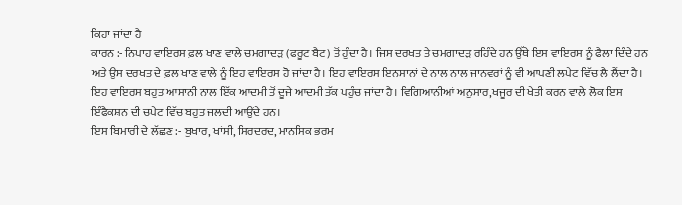ਕਿਹਾ ਜਾਂਦਾ ਹੈ
ਕਾਰਨ :- ਨਿਪਾਹ ਵਾਇਰਸ ਫ਼ਲ ਖਾਣ ਵਾਲੇ ਚਮਗਾਦੜ (ਫਰੂਟ ਬੈਟ) ਤੋਂ ਹੁੰਦਾ ਹੈ। ਜਿਸ ਦਰਖਤ ਤੇ ਚਮਗਾਦੜ ਰਹਿੰਦੇ ਹਨ ਉੱਥੇ ਇਸ ਵਾਇਰਸ ਨੂੰ ਫੈਲਾ ਦਿੰਦੇ ਹਨ ਅਤੇ ਉਸ ਦਰਖਤ ਦੇ ਫ਼ਲ ਖਾਣ ਵਾਲੇ ਨੂੰ ਇਹ ਵਾਇਰਸ ਹੋ ਜਾਂਦਾ ਹੈ। ਇਹ ਵਾਇਰਸ ਇਨਸਾਨਾਂ ਦੇ ਨਾਲ ਨਾਲ ਜਾਨਵਰਾਂ ਨੂੰ ਵੀ ਆਪਣੀ ਲਪੇਟ ਵਿੱਚ ਲੈ ਲੈਂਦਾ ਹੈ। ਇਹ ਵਾਇਰਸ ਬਹੁਤ ਆਸਾਨੀ ਨਾਲ ਇੱਕ ਆਦਮੀ ਤੋਂ ਦੂਜੇ ਆਦਮੀ ਤੱਕ ਪਹੁੰਚ ਜਾਂਦਾ ਹੈ। ਵਿਗਿਆਨੀਆਂ ਅਨੁਸਾਰ,ਖਜੂਰ ਦੀ ਖੇਤੀ ਕਰਨ ਵਾਲੇ ਲੋਕ ਇਸ ਇੰਫੈਕਸ਼ਨ ਦੀ ਚਪੇਟ ਵਿੱਚ ਬਹੁਤ ਜਲਦੀ ਆਉਂਦੇ ਹਨ।
ਇਸ ਬਿਮਾਰੀ ਦੇ ਲੱਛਣ :- ਬੁਖਾਰ, ਖਾਂਸੀ, ਸਿਰਦਰਦ, ਮਾਨਸਿਕ ਭਰਮ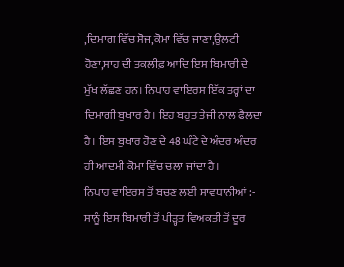,ਦਿਮਾਗ ਵਿੱਚ ਸੋਜ,ਕੋਮਾ ਵਿੱਚ ਜਾਣਾ,ਉਲਟੀ ਹੋਣਾ,ਸਾਹ ਦੀ ਤਕਲੀਫ਼ ਆਦਿ ਇਸ ਬਿਮਾਰੀ ਦੇ ਮੁੱਖ ਲੱਛਣ ਹਨ। ਨਿਪਾਹ ਵਾਇਰਸ ਇੱਕ ਤਰ੍ਹਾਂ ਦਾ ਦਿਮਾਗੀ ਬੁਖਾਰ ਹੈ। ਇਹ ਬਹੁਤ ਤੇਜੀ ਨਾਲ ਫੈਲਦਾ ਹੈ। ਇਸ ਬੁਖਾਰ ਹੋਣ ਦੇ 48 ਘੰਟੇ ਦੇ ਅੰਦਰ ਅੰਦਰ ਹੀ ਆਦਮੀ ਕੋਮਾ ਵਿੱਚ ਚਲਾ ਜਾਂਦਾ ਹੈ।
ਨਿਪਾਹ ਵਾਇਰਸ ਤੋਂ ਬਚਣ ਲਈ ਸਾਵਧਾਨੀਆਂ :- ਸਾਨੂੰ ਇਸ ਬਿਮਾਰੀ ਤੋਂ ਪੀੜ੍ਹਤ ਵਿਅਕਤੀ ਤੋਂ ਦੂਰ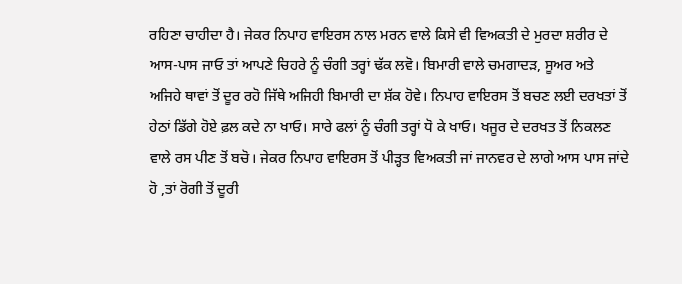ਰਹਿਣਾ ਚਾਹੀਦਾ ਹੈ। ਜੇਕਰ ਨਿਪਾਹ ਵਾਇਰਸ ਨਾਲ ਮਰਨ ਵਾਲੇ ਕਿਸੇ ਵੀ ਵਿਅਕਤੀ ਦੇ ਮੁਰਦਾ ਸ਼ਰੀਰ ਦੇ ਆਸ-ਪਾਸ ਜਾਓ ਤਾਂ ਆਪਣੇ ਚਿਹਰੇ ਨੂੰ ਚੰਗੀ ਤਰ੍ਹਾਂ ਢੱਕ ਲਵੋ। ਬਿਮਾਰੀ ਵਾਲੇ ਚਮਗਾਦੜ, ਸੂਅਰ ਅਤੇ ਅਜਿਹੇ ਥਾਵਾਂ ਤੋਂ ਦੂਰ ਰਹੋ ਜਿੱਥੇ ਅਜਿਹੀ ਬਿਮਾਰੀ ਦਾ ਸ਼ੱਕ ਹੋਵੇ। ਨਿਪਾਹ ਵਾਇਰਸ ਤੋਂ ਬਚਣ ਲਈ ਦਰਖਤਾਂ ਤੋਂ ਹੇਠਾਂ ਡਿੱਗੇ ਹੋਏ ਫ਼ਲ ਕਦੇ ਨਾ ਖਾਓ। ਸਾਰੇ ਫਲਾਂ ਨੂੰ ਚੰਗੀ ਤਰ੍ਹਾਂ ਧੋ ਕੇ ਖਾਓ। ਖਜੂਰ ਦੇ ਦਰਖਤ ਤੋਂ ਨਿਕਲਣ ਵਾਲੇ ਰਸ ਪੀਣ ਤੋਂ ਬਚੋ। ਜੇਕਰ ਨਿਪਾਹ ਵਾਇਰਸ ਤੋਂ ਪੀੜ੍ਹਤ ਵਿਅਕਤੀ ਜਾਂ ਜਾਨਵਰ ਦੇ ਲਾਗੇ ਆਸ ਪਾਸ ਜਾਂਦੇ ਹੋ ,ਤਾਂ ਰੋਗੀ ਤੋਂ ਦੂਰੀ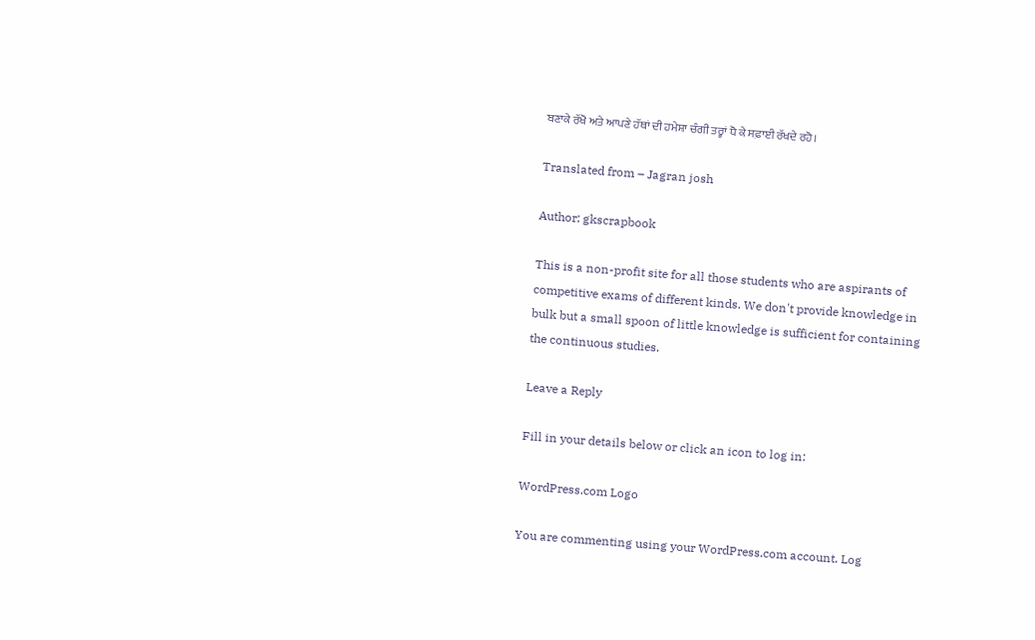ਬਣਾਕੇ ਰੱਖੋ ਅਤੇ ਆਪਣੇ ਹੱਥਾਂ ਦੀ ਹਮੇਸ਼ਾ ਚੰਗੀ ਤਰ੍ਹਾਂ ਧੋ ਕੇ ਸਫ਼ਾਈ ਰੱਖਦੇ ਰਹੋ।

Translated from – Jagran josh

Author: gkscrapbook

This is a non-profit site for all those students who are aspirants of competitive exams of different kinds. We don't provide knowledge in bulk but a small spoon of little knowledge is sufficient for containing the continuous studies.

Leave a Reply

Fill in your details below or click an icon to log in:

WordPress.com Logo

You are commenting using your WordPress.com account. Log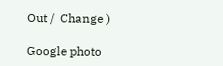Out /  Change )

Google photo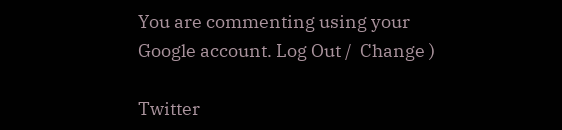You are commenting using your Google account. Log Out /  Change )

Twitter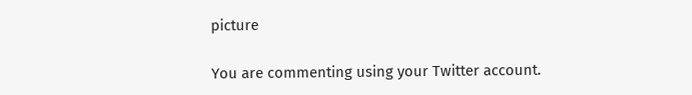picture

You are commenting using your Twitter account.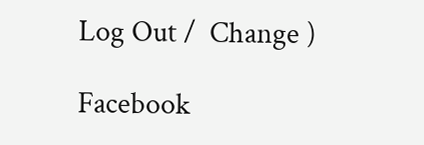Log Out /  Change )

Facebook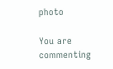photo

You are commenting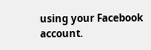using your Facebook account.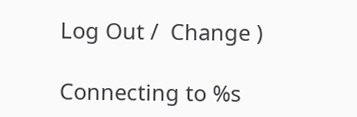Log Out /  Change )

Connecting to %s